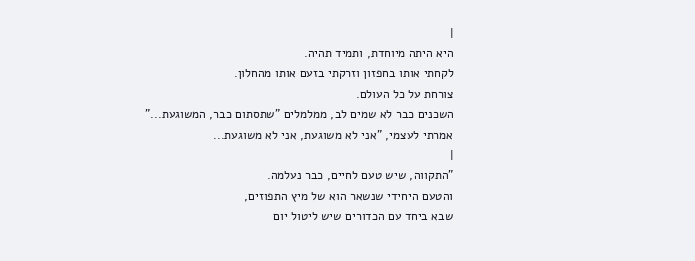|
היא היתה מיוחדת, ותמיד תהיה.
לקחתי אותו בחפזון וזרקתי בזעם אותו מהחלון.
צורחת על כל העולם.
השכנים כבר לא שמים לב, ממלמלים "שתסתום כבר, המשוגעת..."
אמרתי לעצמי, "אני לא משוגעת, אני לא משוגעת...
|
"התקווה, שיש טעם לחיים, כבר נעלמה.
והטעם היחידי שנשאר הוא של מיץ התפוזים,
שבא ביחד עם הכדורים שיש ליטול יום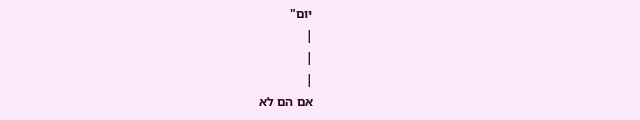יום"
|
|
|
אם הם לא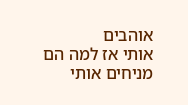אוהבים
אותי אז למה הם
מניחים אותי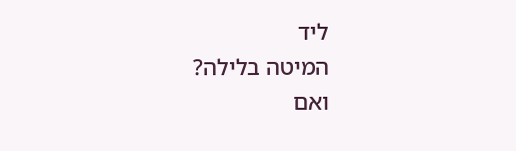ליד
המיטה בלילה?
ואם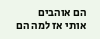הם אוהבים
אותי אז למה הם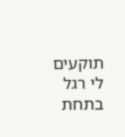תוקעים לי רגל
בתחת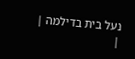נעל בית בדילמה |
|